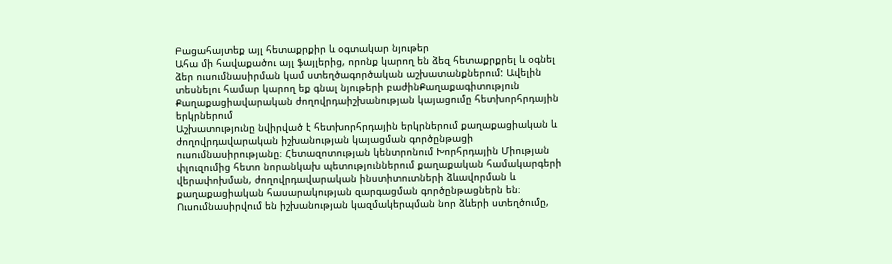Բացահայտեք այլ հետաքրքիր և օգտակար նյութեր
Ահա մի հավաքածու այլ ֆայլերից, որոնք կարող են ձեզ հետաքրքրել և օգնել ձեր ուսումնասիրման կամ ստեղծագործական աշխատանքներում: Ավելին տեսնելու համար կարող եք գնալ նյութերի բաժինՔաղաքագիտություն
Քաղաքացիավարական ժողովրդաիշխանության կայացումը հետխորհրդային երկրներում
Աշխատությունը նվիրված է հետխորհրդային երկրներում քաղաքացիական և ժողովրդավարական իշխանության կայացման գործընթացի ուսումնասիրությանը։ Հետազոտության կենտրոնում Խորհրդային Միության փլուզումից հետո նորանկախ պետություններում քաղաքական համակարգերի վերափոխման, ժողովրդավարական ինստիտուտների ձևավորման և քաղաքացիական հասարակության զարգացման գործընթացներն են։ Ուսումնասիրվում են իշխանության կազմակերպման նոր ձևերի ստեղծումը,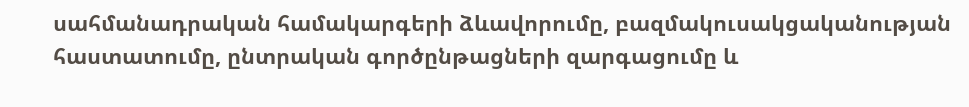սահմանադրական համակարգերի ձևավորումը, բազմակուսակցականության հաստատումը, ընտրական գործընթացների զարգացումը և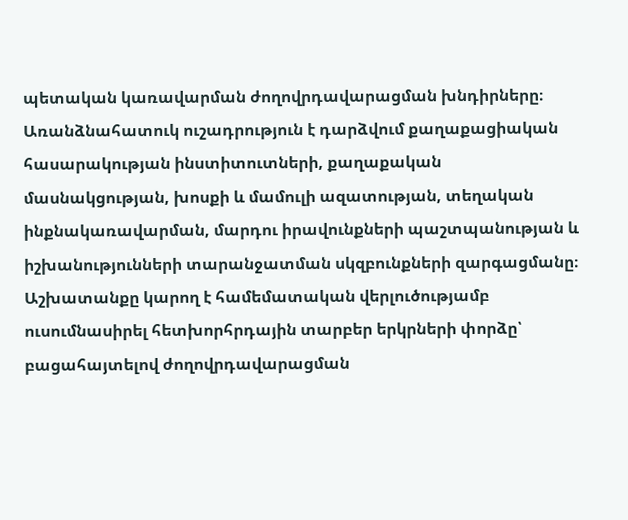պետական կառավարման ժողովրդավարացման խնդիրները։ Առանձնահատուկ ուշադրություն է դարձվում քաղաքացիական հասարակության ինստիտուտների, քաղաքական մասնակցության, խոսքի և մամուլի ազատության, տեղական ինքնակառավարման, մարդու իրավունքների պաշտպանության և իշխանությունների տարանջատման սկզբունքների զարգացմանը։ Աշխատանքը կարող է համեմատական վերլուծությամբ ուսումնասիրել հետխորհրդային տարբեր երկրների փորձը՝ բացահայտելով ժողովրդավարացման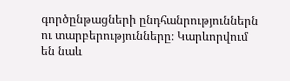գործընթացների ընդհանրություններն ու տարբերությունները։ Կարևորվում են նաև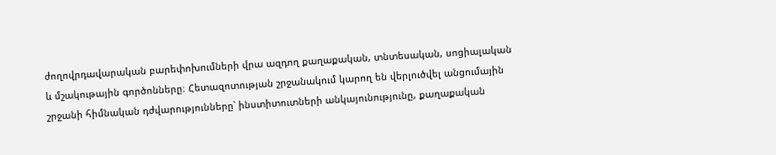ժողովրդավարական բարեփոխումների վրա ազդող քաղաքական, տնտեսական, սոցիալական և մշակութային գործոնները։ Հետազոտության շրջանակում կարող են վերլուծվել անցումային շրջանի հիմնական դժվարությունները՝ ինստիտուտների անկայունությունը, քաղաքական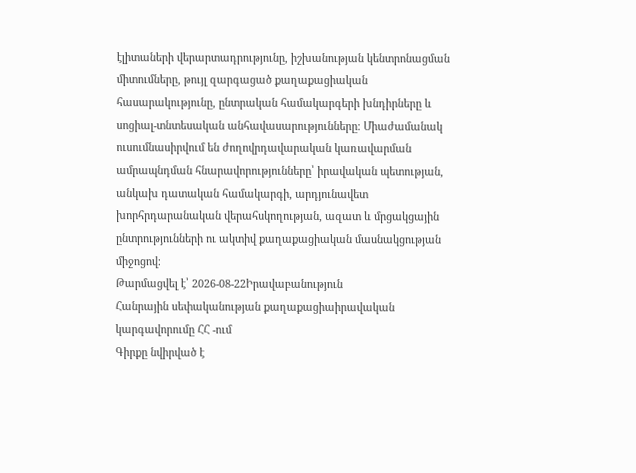էլիտաների վերարտադրությունը, իշխանության կենտրոնացման միտումները, թույլ զարգացած քաղաքացիական հասարակությունը, ընտրական համակարգերի խնդիրները և սոցիալ-տնտեսական անհավասարությունները։ Միաժամանակ ուսումնասիրվում են ժողովրդավարական կառավարման ամրապնդման հնարավորությունները՝ իրավական պետության, անկախ դատական համակարգի, արդյունավետ խորհրդարանական վերահսկողության, ազատ և մրցակցային ընտրությունների ու ակտիվ քաղաքացիական մասնակցության միջոցով։
Թարմացվել է՝ 2026-08-22Իրավաբանություն
Հանրային սեփականության քաղաքացիաիրավական կարգավորումը ՀՀ -ում
Գիրքը նվիրված է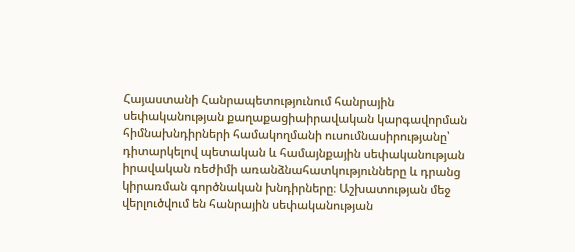Հայաստանի Հանրապետությունում հանրային սեփականության քաղաքացիաիրավական կարգավորման հիմնախնդիրների համակողմանի ուսումնասիրությանը՝ դիտարկելով պետական և համայնքային սեփականության իրավական ռեժիմի առանձնահատկությունները և դրանց կիրառման գործնական խնդիրները։ Աշխատության մեջ վերլուծվում են հանրային սեփականության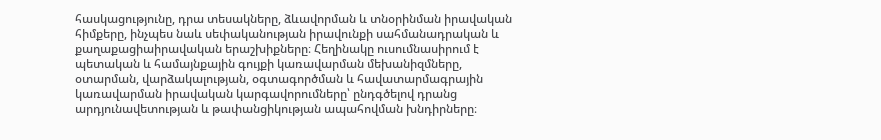հասկացությունը, դրա տեսակները, ձևավորման և տնօրինման իրավական հիմքերը, ինչպես նաև սեփականության իրավունքի սահմանադրական և քաղաքացիաիրավական երաշխիքները։ Հեղինակը ուսումնասիրում է պետական և համայնքային գույքի կառավարման մեխանիզմները, օտարման, վարձակալության, օգտագործման և հավատարմագրային կառավարման իրավական կարգավորումները՝ ընդգծելով դրանց արդյունավետության և թափանցիկության ապահովման խնդիրները։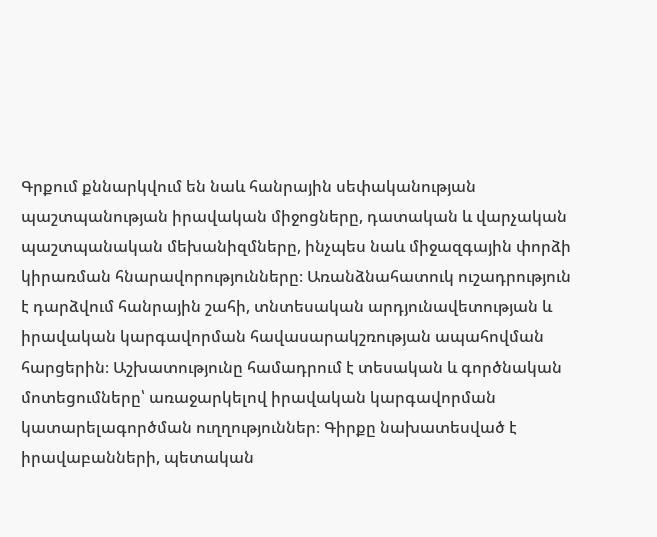Գրքում քննարկվում են նաև հանրային սեփականության պաշտպանության իրավական միջոցները, դատական և վարչական պաշտպանական մեխանիզմները, ինչպես նաև միջազգային փորձի կիրառման հնարավորությունները։ Առանձնահատուկ ուշադրություն է դարձվում հանրային շահի, տնտեսական արդյունավետության և իրավական կարգավորման հավասարակշռության ապահովման հարցերին։ Աշխատությունը համադրում է տեսական և գործնական մոտեցումները՝ առաջարկելով իրավական կարգավորման կատարելագործման ուղղություններ։ Գիրքը նախատեսված է իրավաբանների, պետական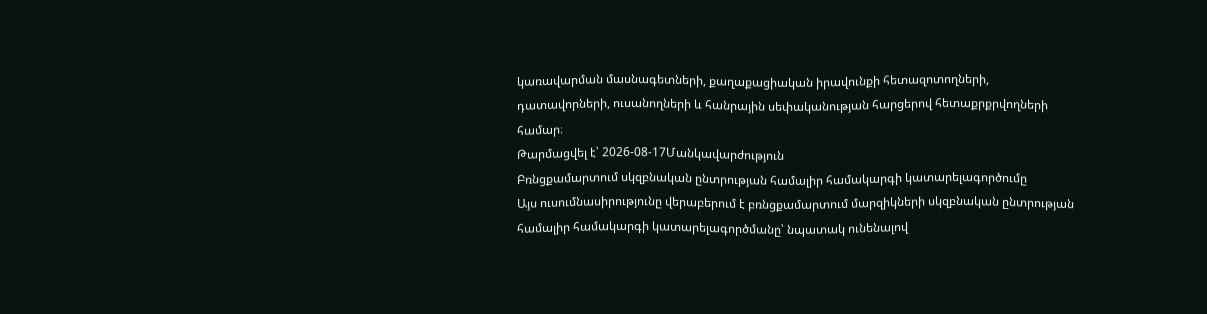կառավարման մասնագետների, քաղաքացիական իրավունքի հետազոտողների, դատավորների, ուսանողների և հանրային սեփականության հարցերով հետաքրքրվողների համար։
Թարմացվել է՝ 2026-08-17Մանկավարժություն
Բռնցքամարտում սկզբնական ընտրության համալիր համակարգի կատարելագործումը
Այս ուսումնասիրությունը վերաբերում է բռնցքամարտում մարզիկների սկզբնական ընտրության համալիր համակարգի կատարելագործմանը՝ նպատակ ունենալով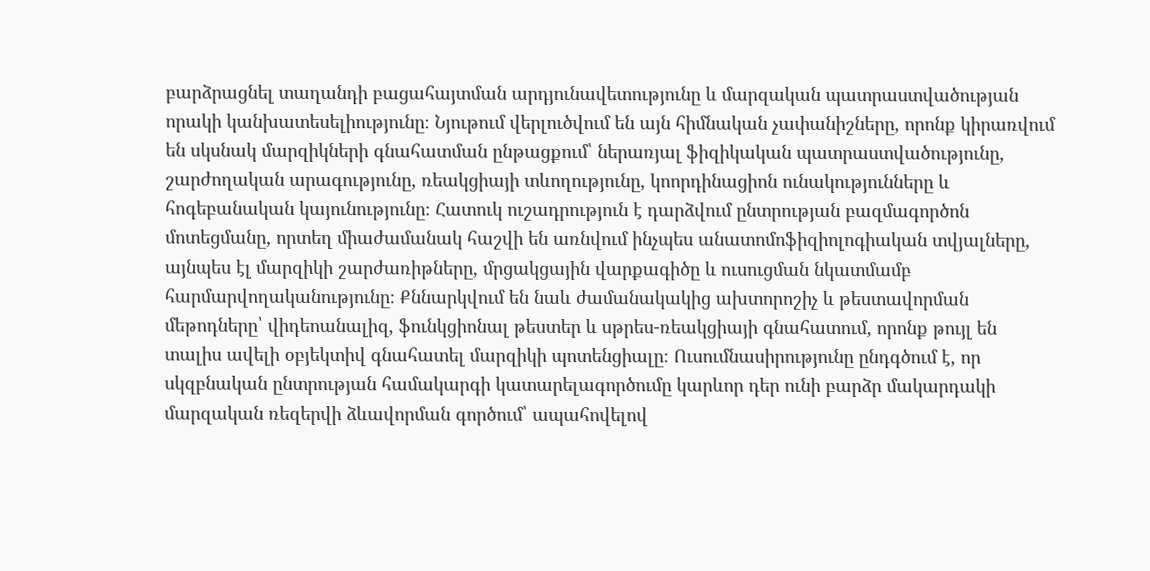բարձրացնել տաղանդի բացահայտման արդյունավետությունը և մարզական պատրաստվածության որակի կանխատեսելիությունը։ Նյութում վերլուծվում են այն հիմնական չափանիշները, որոնք կիրառվում են սկսնակ մարզիկների գնահատման ընթացքում՝ ներառյալ ֆիզիկական պատրաստվածությունը, շարժողական արագությունը, ռեակցիայի տևողությունը, կոորդինացիոն ունակությունները և հոգեբանական կայունությունը։ Հատուկ ուշադրություն է դարձվում ընտրության բազմագործոն մոտեցմանը, որտեղ միաժամանակ հաշվի են առնվում ինչպես անատոմոֆիզիոլոգիական տվյալները, այնպես էլ մարզիկի շարժառիթները, մրցակցային վարքագիծը և ուսուցման նկատմամբ հարմարվողականությունը։ Քննարկվում են նաև ժամանակակից ախտորոշիչ և թեստավորման մեթոդները՝ վիդեոանալիզ, ֆունկցիոնալ թեստեր և սթրես-ռեակցիայի գնահատում, որոնք թույլ են տալիս ավելի օբյեկտիվ գնահատել մարզիկի պոտենցիալը։ Ուսումնասիրությունը ընդգծում է, որ սկզբնական ընտրության համակարգի կատարելագործումը կարևոր դեր ունի բարձր մակարդակի մարզական ռեզերվի ձևավորման գործում՝ ապահովելով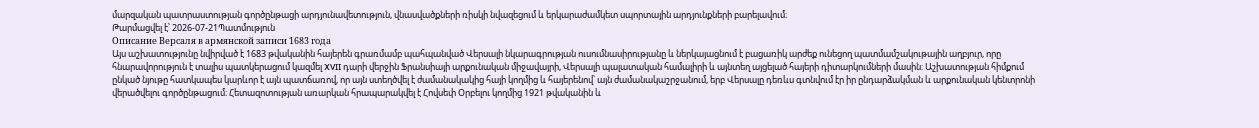մարզական պատրաստության գործընթացի արդյունավետություն, վնասվածքների ռիսկի նվազեցում և երկարաժամկետ սպորտային արդյունքների բարելավում։
Թարմացվել է՝ 2026-07-21Պատմություն
Описание Версаля в армянской записи 1683 года
Այս աշխատությունը նվիրված է 1683 թվականին հայերեն գրառմամբ պահպանված Վերսալի նկարագրության ուսումնասիրությանը և ներկայացնում է բացառիկ արժեք ունեցող պատմամշակութային աղբյուր, որը հնարավորություն է տալիս պատկերացում կազմել XVII դարի վերջին Ֆրանսիայի արքունական միջավայրի, Վերսալի պալատական համալիրի և այնտեղ այցելած հայերի դիտարկումների մասին։ Աշխատության հիմքում ընկած նյութը հատկապես կարևոր է այն պատճառով, որ այն ստեղծվել է ժամանակակից հայի կողմից և հայերենով՝ այն ժամանակաշրջանում, երբ Վերսալը դեռևս գտնվում էր իր ընդարձակման և արքունական կենտրոնի վերածվելու գործընթացում։ Հետազոտության առարկան հրապարակվել է Հովսեփ Օրբելու կողմից 1921 թվականին և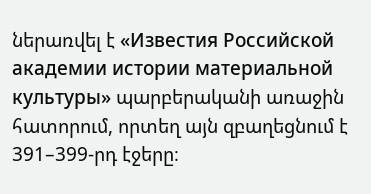ներառվել է «Известия Российской академии истории материальной культуры» պարբերականի առաջին հատորում, որտեղ այն զբաղեցնում է 391–399-րդ էջերը։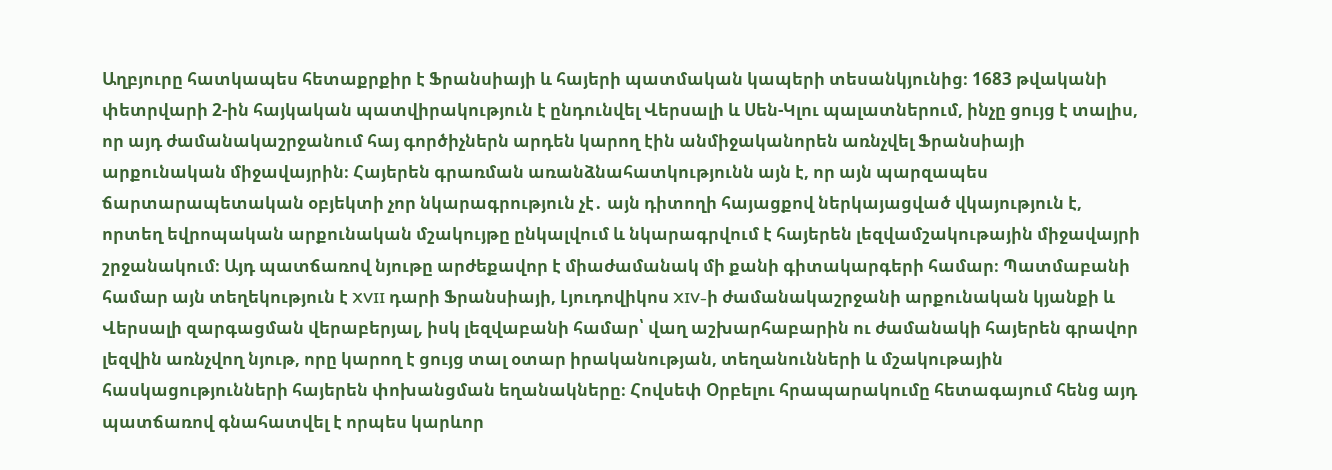Աղբյուրը հատկապես հետաքրքիր է Ֆրանսիայի և հայերի պատմական կապերի տեսանկյունից։ 1683 թվականի փետրվարի 2-ին հայկական պատվիրակություն է ընդունվել Վերսալի և Սեն-Կլու պալատներում, ինչը ցույց է տալիս, որ այդ ժամանակաշրջանում հայ գործիչներն արդեն կարող էին անմիջականորեն առնչվել Ֆրանսիայի արքունական միջավայրին։ Հայերեն գրառման առանձնահատկությունն այն է, որ այն պարզապես ճարտարապետական օբյեկտի չոր նկարագրություն չէ․ այն դիտողի հայացքով ներկայացված վկայություն է, որտեղ եվրոպական արքունական մշակույթը ընկալվում և նկարագրվում է հայերեն լեզվամշակութային միջավայրի շրջանակում։ Այդ պատճառով նյութը արժեքավոր է միաժամանակ մի քանի գիտակարգերի համար։ Պատմաբանի համար այն տեղեկություն է XVII դարի Ֆրանսիայի, Լյուդովիկոս XIV-ի ժամանակաշրջանի արքունական կյանքի և Վերսալի զարգացման վերաբերյալ, իսկ լեզվաբանի համար՝ վաղ աշխարհաբարին ու ժամանակի հայերեն գրավոր լեզվին առնչվող նյութ, որը կարող է ցույց տալ օտար իրականության, տեղանունների և մշակութային հասկացությունների հայերեն փոխանցման եղանակները։ Հովսեփ Օրբելու հրապարակումը հետագայում հենց այդ պատճառով գնահատվել է որպես կարևոր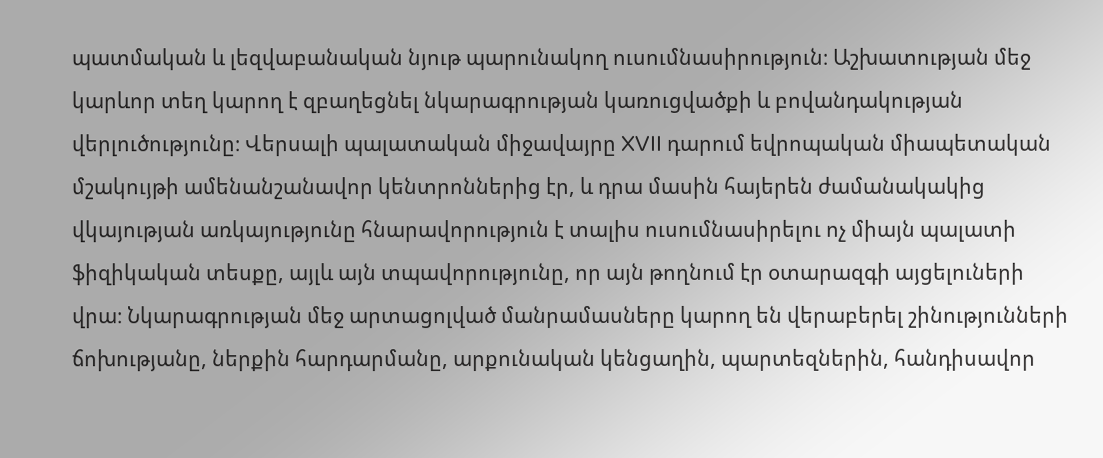պատմական և լեզվաբանական նյութ պարունակող ուսումնասիրություն։ Աշխատության մեջ կարևոր տեղ կարող է զբաղեցնել նկարագրության կառուցվածքի և բովանդակության վերլուծությունը։ Վերսալի պալատական միջավայրը XVII դարում եվրոպական միապետական մշակույթի ամենանշանավոր կենտրոններից էր, և դրա մասին հայերեն ժամանակակից վկայության առկայությունը հնարավորություն է տալիս ուսումնասիրելու ոչ միայն պալատի ֆիզիկական տեսքը, այլև այն տպավորությունը, որ այն թողնում էր օտարազգի այցելուների վրա։ Նկարագրության մեջ արտացոլված մանրամասները կարող են վերաբերել շինությունների ճոխությանը, ներքին հարդարմանը, արքունական կենցաղին, պարտեզներին, հանդիսավոր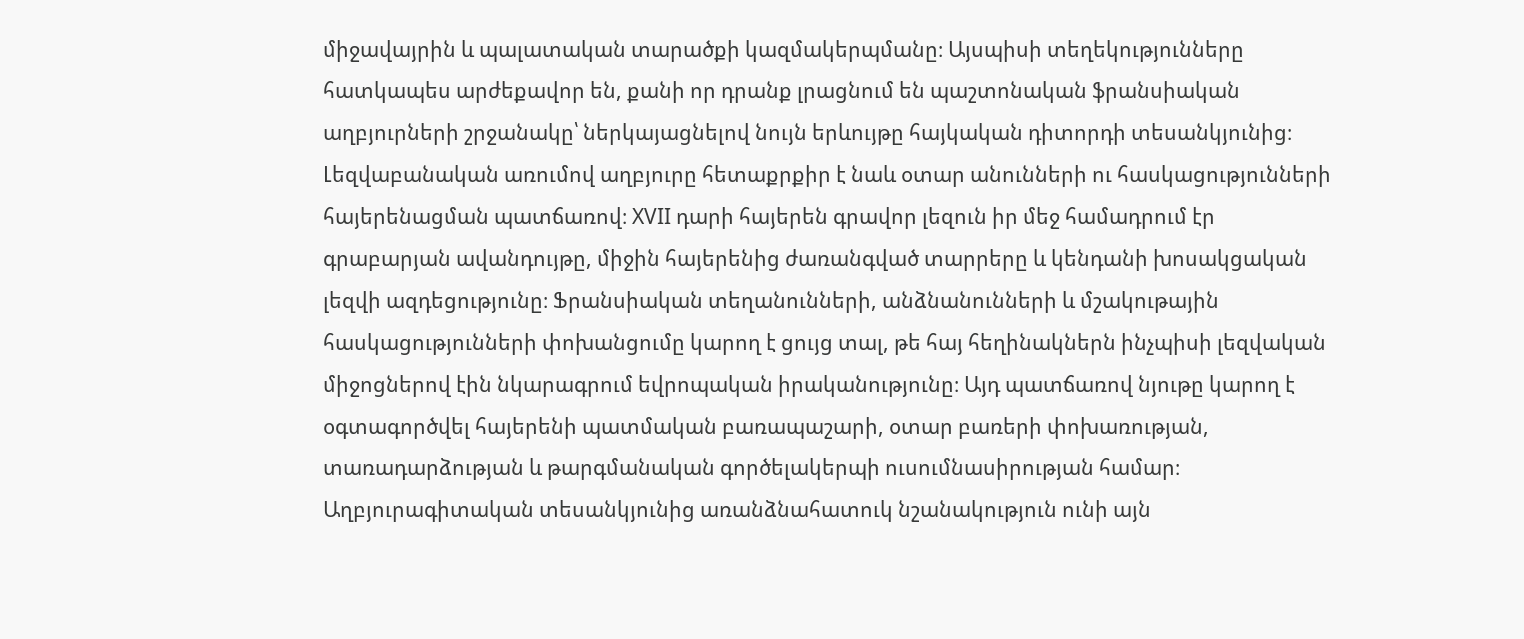միջավայրին և պալատական տարածքի կազմակերպմանը։ Այսպիսի տեղեկությունները հատկապես արժեքավոր են, քանի որ դրանք լրացնում են պաշտոնական ֆրանսիական աղբյուրների շրջանակը՝ ներկայացնելով նույն երևույթը հայկական դիտորդի տեսանկյունից։ Լեզվաբանական առումով աղբյուրը հետաքրքիր է նաև օտար անունների ու հասկացությունների հայերենացման պատճառով։ XVII դարի հայերեն գրավոր լեզուն իր մեջ համադրում էր գրաբարյան ավանդույթը, միջին հայերենից ժառանգված տարրերը և կենդանի խոսակցական լեզվի ազդեցությունը։ Ֆրանսիական տեղանունների, անձնանունների և մշակութային հասկացությունների փոխանցումը կարող է ցույց տալ, թե հայ հեղինակներն ինչպիսի լեզվական միջոցներով էին նկարագրում եվրոպական իրականությունը։ Այդ պատճառով նյութը կարող է օգտագործվել հայերենի պատմական բառապաշարի, օտար բառերի փոխառության, տառադարձության և թարգմանական գործելակերպի ուսումնասիրության համար։ Աղբյուրագիտական տեսանկյունից առանձնահատուկ նշանակություն ունի այն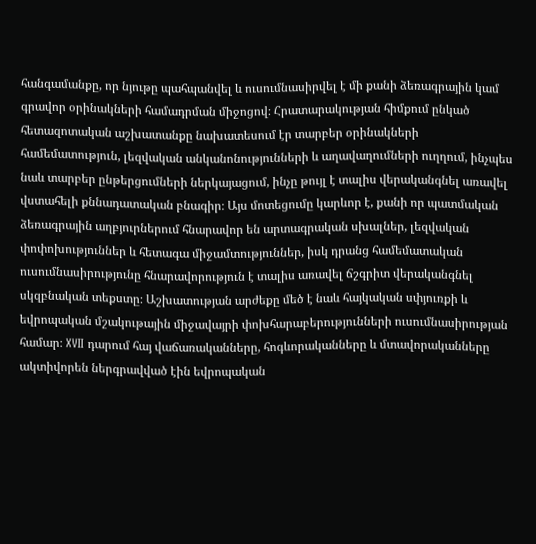հանգամանքը, որ նյութը պահպանվել և ուսումնասիրվել է մի քանի ձեռագրային կամ գրավոր օրինակների համադրման միջոցով։ Հրատարակության հիմքում ընկած հետազոտական աշխատանքը նախատեսում էր տարբեր օրինակների համեմատություն, լեզվական անկանոնությունների և աղավաղումների ուղղում, ինչպես նաև տարբեր ընթերցումների ներկայացում, ինչը թույլ է տալիս վերականգնել առավել վստահելի քննադատական բնագիր։ Այս մոտեցումը կարևոր է, քանի որ պատմական ձեռագրային աղբյուրներում հնարավոր են արտագրական սխալներ, լեզվական փոփոխություններ և հետագա միջամտություններ, իսկ դրանց համեմատական ուսումնասիրությունը հնարավորություն է տալիս առավել ճշգրիտ վերականգնել սկզբնական տեքստը։ Աշխատության արժեքը մեծ է նաև հայկական սփյուռքի և եվրոպական մշակութային միջավայրի փոխհարաբերությունների ուսումնասիրության համար։ XVII դարում հայ վաճառականները, հոգևորականները և մտավորականները ակտիվորեն ներգրավված էին եվրոպական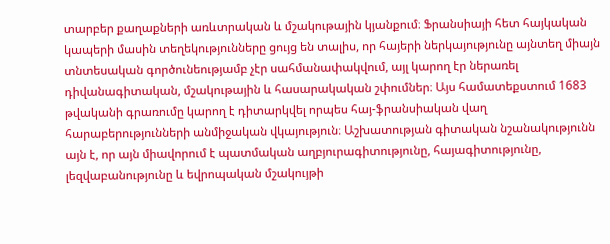տարբեր քաղաքների առևտրական և մշակութային կյանքում։ Ֆրանսիայի հետ հայկական կապերի մասին տեղեկությունները ցույց են տալիս, որ հայերի ներկայությունը այնտեղ միայն տնտեսական գործունեությամբ չէր սահմանափակվում, այլ կարող էր ներառել դիվանագիտական, մշակութային և հասարակական շփումներ։ Այս համատեքստում 1683 թվականի գրառումը կարող է դիտարկվել որպես հայ-ֆրանսիական վաղ հարաբերությունների անմիջական վկայություն։ Աշխատության գիտական նշանակությունն այն է, որ այն միավորում է պատմական աղբյուրագիտությունը, հայագիտությունը, լեզվաբանությունը և եվրոպական մշակույթի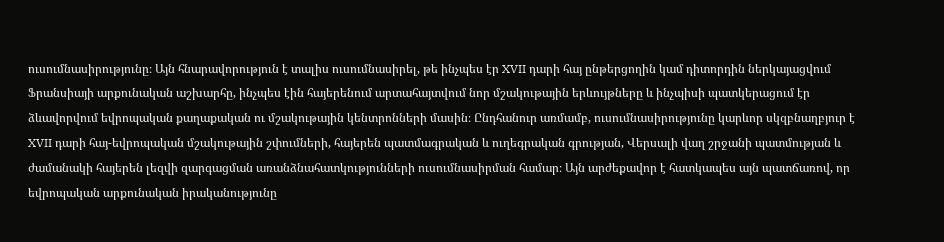ուսումնասիրությունը։ Այն հնարավորություն է տալիս ուսումնասիրել, թե ինչպես էր XVII դարի հայ ընթերցողին կամ դիտորդին ներկայացվում Ֆրանսիայի արքունական աշխարհը, ինչպես էին հայերենում արտահայտվում նոր մշակութային երևույթները և ինչպիսի պատկերացում էր ձևավորվում եվրոպական քաղաքական ու մշակութային կենտրոնների մասին։ Ընդհանուր առմամբ, ուսումնասիրությունը կարևոր սկզբնաղբյուր է XVII դարի հայ-եվրոպական մշակութային շփումների, հայերեն պատմագրական և ուղեգրական գրության, Վերսալի վաղ շրջանի պատմության և ժամանակի հայերեն լեզվի զարգացման առանձնահատկությունների ուսումնասիրման համար։ Այն արժեքավոր է հատկապես այն պատճառով, որ եվրոպական արքունական իրականությունը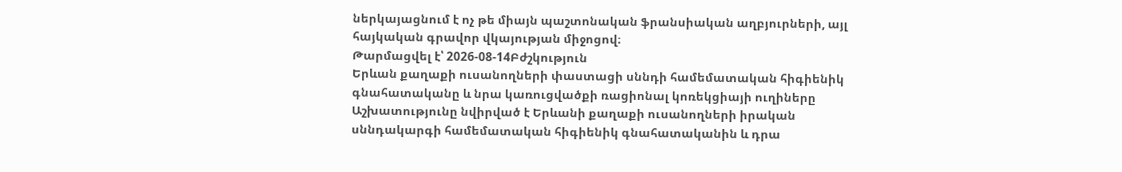ներկայացնում է ոչ թե միայն պաշտոնական ֆրանսիական աղբյուրների, այլ հայկական գրավոր վկայության միջոցով։
Թարմացվել է՝ 2026-08-14Բժշկություն
Երևան քաղաքի ուսանողների փաստացի սննդի համեմատական հիգիենիկ գնահատականը և նրա կառուցվածքի ռացիոնալ կոռեկցիայի ուղիները
Աշխատությունը նվիրված է Երևանի քաղաքի ուսանողների իրական սննդակարգի համեմատական հիգիենիկ գնահատականին և դրա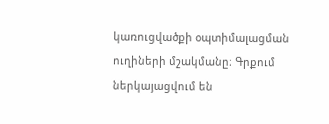կառուցվածքի օպտիմալացման ուղիների մշակմանը։ Գրքում ներկայացվում են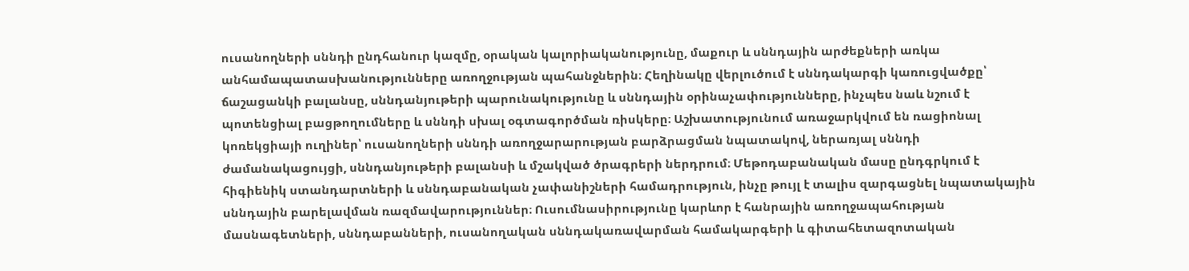ուսանողների սննդի ընդհանուր կազմը, օրական կալորիականությունը, մաքուր և սննդային արժեքների առկա անհամապատասխանությունները առողջության պահանջներին։ Հեղինակը վերլուծում է սննդակարգի կառուցվածքը՝ ճաշացանկի բալանսը, սննդանյութերի պարունակությունը և սննդային օրինաչափությունները, ինչպես նաև նշում է պոտենցիալ բացթողումները և սննդի սխալ օգտագործման ռիսկերը։ Աշխատությունում առաջարկվում են ռացիոնալ կոռեկցիայի ուղիներ՝ ուսանողների սննդի առողջարարության բարձրացման նպատակով, ներառյալ սննդի ժամանակացույցի, սննդանյութերի բալանսի և մշակված ծրագրերի ներդրում։ Մեթոդաբանական մասը ընդգրկում է հիգիենիկ ստանդարտների և սննդաբանական չափանիշների համադրություն, ինչը թույլ է տալիս զարգացնել նպատակային սննդային բարելավման ռազմավարություններ։ Ուսումնասիրությունը կարևոր է հանրային առողջապահության մասնագետների, սննդաբանների, ուսանողական սննդակառավարման համակարգերի և գիտահետազոտական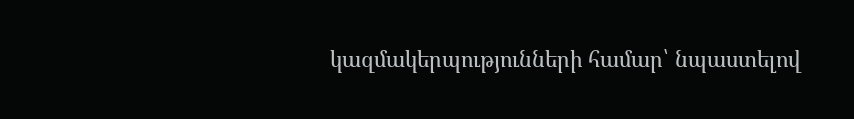կազմակերպությունների համար՝ նպաստելով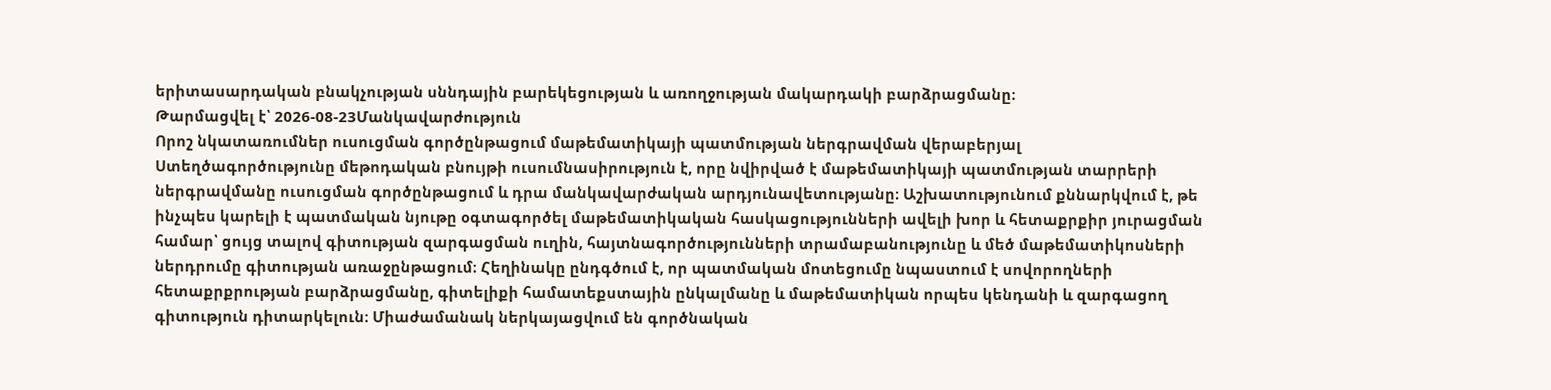երիտասարդական բնակչության սննդային բարեկեցության և առողջության մակարդակի բարձրացմանը։
Թարմացվել է՝ 2026-08-23Մանկավարժություն
Որոշ նկատառումներ ուսուցման գործընթացում մաթեմատիկայի պատմության ներգրավման վերաբերյալ
Ստեղծագործությունը մեթոդական բնույթի ուսումնասիրություն է, որը նվիրված է մաթեմատիկայի պատմության տարրերի ներգրավմանը ուսուցման գործընթացում և դրա մանկավարժական արդյունավետությանը։ Աշխատությունում քննարկվում է, թե ինչպես կարելի է պատմական նյութը օգտագործել մաթեմատիկական հասկացությունների ավելի խոր և հետաքրքիր յուրացման համար՝ ցույց տալով գիտության զարգացման ուղին, հայտնագործությունների տրամաբանությունը և մեծ մաթեմատիկոսների ներդրումը գիտության առաջընթացում։ Հեղինակը ընդգծում է, որ պատմական մոտեցումը նպաստում է սովորողների հետաքրքրության բարձրացմանը, գիտելիքի համատեքստային ընկալմանը և մաթեմատիկան որպես կենդանի և զարգացող գիտություն դիտարկելուն։ Միաժամանակ ներկայացվում են գործնական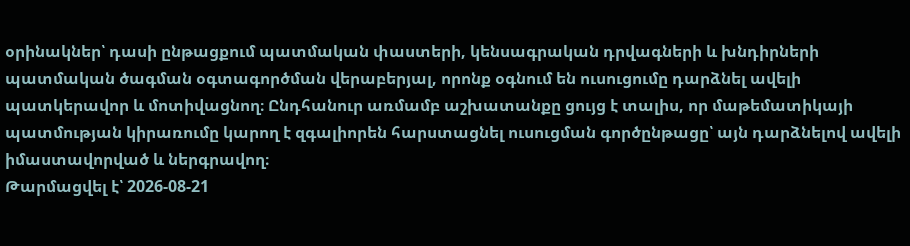օրինակներ՝ դասի ընթացքում պատմական փաստերի, կենսագրական դրվագների և խնդիրների պատմական ծագման օգտագործման վերաբերյալ, որոնք օգնում են ուսուցումը դարձնել ավելի պատկերավոր և մոտիվացնող։ Ընդհանուր առմամբ աշխատանքը ցույց է տալիս, որ մաթեմատիկայի պատմության կիրառումը կարող է զգալիորեն հարստացնել ուսուցման գործընթացը՝ այն դարձնելով ավելի իմաստավորված և ներգրավող։
Թարմացվել է՝ 2026-08-21